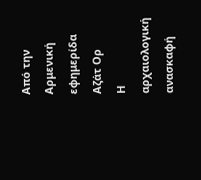Από την Αρμενική εφημερίδα Αζάτ Ορ
Η αρχαιολογική ανασκαφή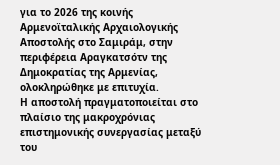για το 2026 της κοινής Αρμενοϊταλικής Αρχαιολογικής Αποστολής στο Σαμιράμ, στην περιφέρεια Αραγκατσότν της Δημοκρατίας της Αρμενίας, ολοκληρώθηκε με επιτυχία.
Η αποστολή πραγματοποιείται στο πλαίσιο της μακροχρόνιας επιστημονικής συνεργασίας μεταξύ του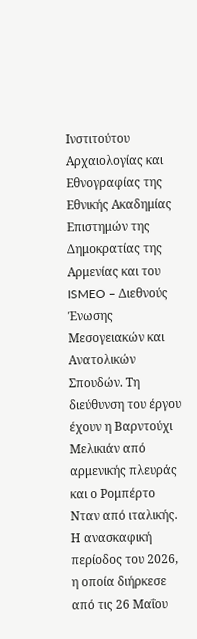Ινστιτούτου Αρχαιολογίας και Εθνογραφίας της Εθνικής Ακαδημίας Επιστημών της Δημοκρατίας της Αρμενίας και του ISMEO – Διεθνούς Ένωσης Μεσογειακών και Ανατολικών Σπουδών. Τη διεύθυνση του έργου έχουν η Βαρντούχι Μελικιάν από αρμενικής πλευράς και ο Ρομπέρτο Νταν από ιταλικής.
Η ανασκαφική περίοδος του 2026, η οποία διήρκεσε από τις 26 Μαΐου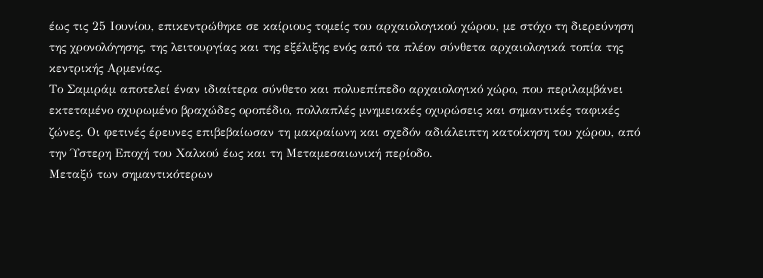έως τις 25 Ιουνίου, επικεντρώθηκε σε καίριους τομείς του αρχαιολογικού χώρου, με στόχο τη διερεύνηση της χρονολόγησης, της λειτουργίας και της εξέλιξης ενός από τα πλέον σύνθετα αρχαιολογικά τοπία της κεντρικής Αρμενίας.
Το Σαμιράμ αποτελεί έναν ιδιαίτερα σύνθετο και πολυεπίπεδο αρχαιολογικό χώρο, που περιλαμβάνει εκτεταμένο οχυρωμένο βραχώδες οροπέδιο, πολλαπλές μνημειακές οχυρώσεις και σημαντικές ταφικές ζώνες. Οι φετινές έρευνες επιβεβαίωσαν τη μακραίωνη και σχεδόν αδιάλειπτη κατοίκηση του χώρου, από την Ύστερη Εποχή του Χαλκού έως και τη Μεταμεσαιωνική περίοδο.
Μεταξύ των σημαντικότερων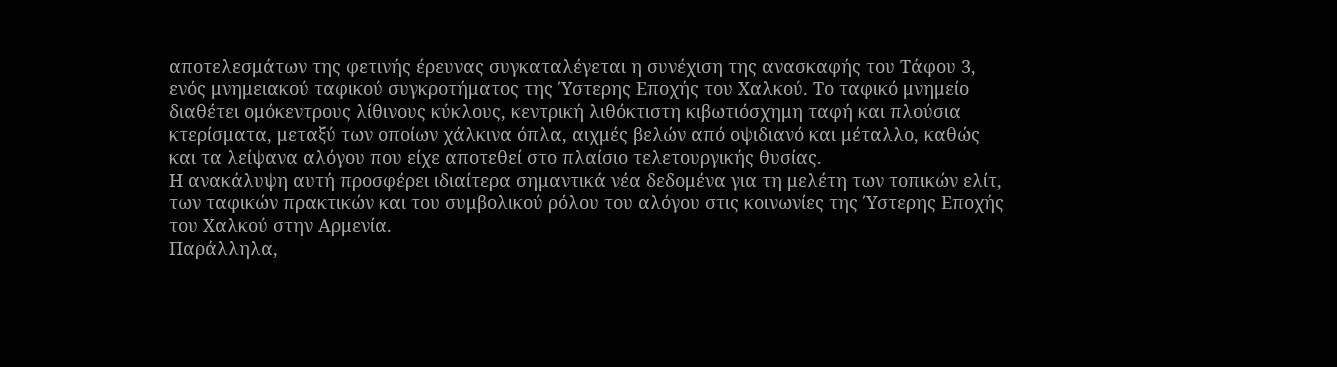αποτελεσμάτων της φετινής έρευνας συγκαταλέγεται η συνέχιση της ανασκαφής του Τάφου 3, ενός μνημειακού ταφικού συγκροτήματος της Ύστερης Εποχής του Χαλκού. Το ταφικό μνημείο διαθέτει ομόκεντρους λίθινους κύκλους, κεντρική λιθόκτιστη κιβωτιόσχημη ταφή και πλούσια κτερίσματα, μεταξύ των οποίων χάλκινα όπλα, αιχμές βελών από οψιδιανό και μέταλλο, καθώς και τα λείψανα αλόγου που είχε αποτεθεί στο πλαίσιο τελετουργικής θυσίας.
Η ανακάλυψη αυτή προσφέρει ιδιαίτερα σημαντικά νέα δεδομένα για τη μελέτη των τοπικών ελίτ, των ταφικών πρακτικών και του συμβολικού ρόλου του αλόγου στις κοινωνίες της Ύστερης Εποχής του Χαλκού στην Αρμενία.
Παράλληλα,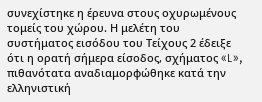συνεχίστηκε η έρευνα στους οχυρωμένους τομείς του χώρου. Η μελέτη του συστήματος εισόδου του Τείχους 2 έδειξε ότι η ορατή σήμερα είσοδος, σχήματος «L», πιθανότατα αναδιαμορφώθηκε κατά την ελληνιστική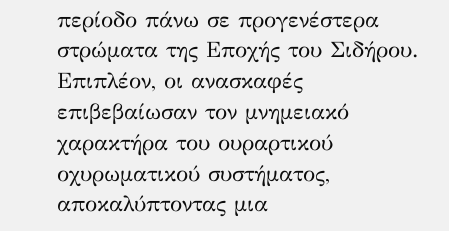περίοδο πάνω σε προγενέστερα στρώματα της Εποχής του Σιδήρου. Επιπλέον, οι ανασκαφές επιβεβαίωσαν τον μνημειακό χαρακτήρα του ουραρτικού οχυρωματικού συστήματος, αποκαλύπτοντας μια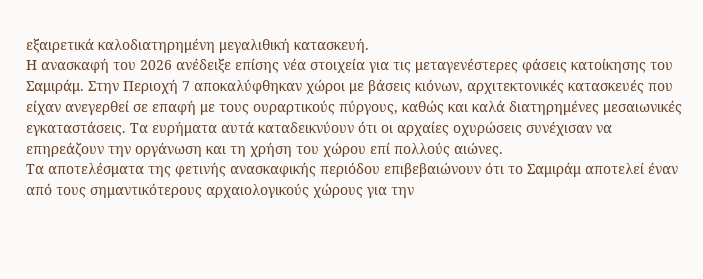εξαιρετικά καλοδιατηρημένη μεγαλιθική κατασκευή.
Η ανασκαφή του 2026 ανέδειξε επίσης νέα στοιχεία για τις μεταγενέστερες φάσεις κατοίκησης του Σαμιράμ. Στην Περιοχή 7 αποκαλύφθηκαν χώροι με βάσεις κιόνων, αρχιτεκτονικές κατασκευές που είχαν ανεγερθεί σε επαφή με τους ουραρτικούς πύργους, καθώς και καλά διατηρημένες μεσαιωνικές εγκαταστάσεις. Τα ευρήματα αυτά καταδεικνύουν ότι οι αρχαίες οχυρώσεις συνέχισαν να επηρεάζουν την οργάνωση και τη χρήση του χώρου επί πολλούς αιώνες.
Τα αποτελέσματα της φετινής ανασκαφικής περιόδου επιβεβαιώνουν ότι το Σαμιράμ αποτελεί έναν από τους σημαντικότερους αρχαιολογικούς χώρους για την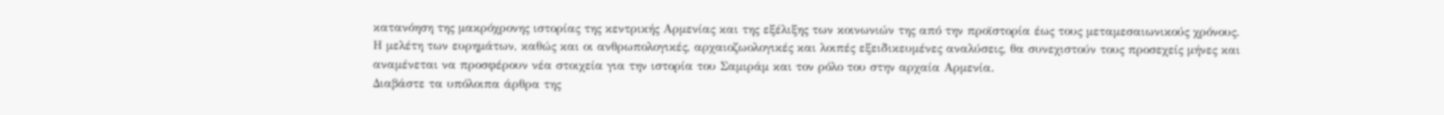κατανόηση της μακρόχρονης ιστορίας της κεντρικής Αρμενίας και της εξέλιξης των κοινωνιών της από την προϊστορία έως τους μεταμεσαιωνικούς χρόνους.
Η μελέτη των ευρημάτων, καθώς και οι ανθρωπολογικές, αρχαιοζωολογικές και λοιπές εξειδικευμένες αναλύσεις, θα συνεχιστούν τους προσεχείς μήνες και αναμένεται να προσφέρουν νέα στοιχεία για την ιστορία του Σαμιράμ και τον ρόλο του στην αρχαία Αρμενία.
Διαβάστε τα υπόλοιπα άρθρα της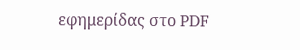εφημερίδας στο PDF